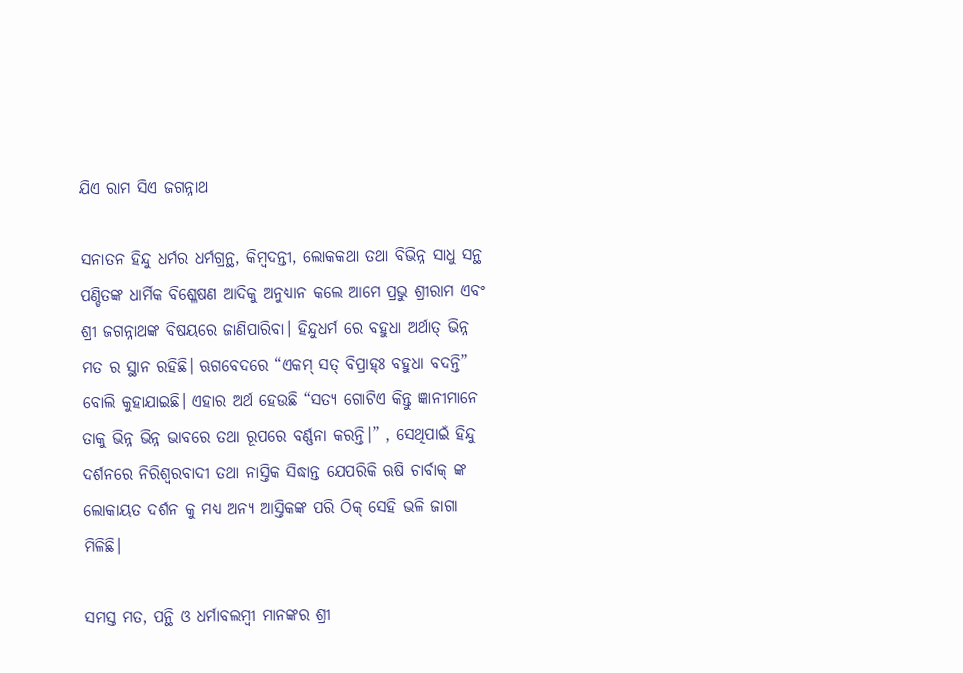ଯିଏ ରାମ ସିଏ ଜଗନ୍ନାଥ

ସନାତନ ହିନ୍ଦୁ ଧର୍ମର ଧର୍ମଗ୍ରନ୍ଥ, କିମ୍ବଦନ୍ତୀ, ଲୋକକଥା ତଥା ବିଭିନ୍ନ ସାଧୁ ସନ୍ଥ ପଣ୍ଡିତଙ୍କ ଧାର୍ମିକ ବିଶ୍ଳେଷଣ ଆଦିକୁ ଅନୁଧ୍ୟାନ କଲେ ଆମେ ପ୍ରଭୁ ଶ୍ରୀରାମ ଏବଂ ଶ୍ରୀ ଜଗନ୍ନାଥଙ୍କ ବିଷୟରେ ଜାଣିପାରିବା। ହିନ୍ଦୁଧର୍ମ ରେ ବହୁଧା ଅର୍ଥାତ୍ ଭିନ୍ନ ମତ ର ସ୍ଥାନ ରହିଛି। ଋଗବେଦରେ “ଏକମ୍ ସତ୍ ବିପ୍ରାହ୍ଃ ବହୁଧା ବଦନ୍ତି” ବୋଲି କୁହାଯାଇଛି। ଏହାର ଅର୍ଥ ହେଉଛି “ସତ୍ୟ ଗୋଟିଏ କିନ୍ତୁ ଜ୍ଞାନୀମାନେ ତାକୁ ଭିନ୍ନ ଭିନ୍ନ ଭାବରେ ତଥା ରୂପରେ ବର୍ଣ୍ଣନା କରନ୍ତି।” , ସେଥିପାଇଁ ହିନ୍ଦୁ ଦର୍ଶନରେ ନିରିଶ୍ୱରବାଦୀ ତଥା ନାସ୍ତିକ ସିଦ୍ଧାନ୍ତ ଯେପରିକି ଋଷି ଚାର୍ବାକ୍ ଙ୍କ ଲୋକାୟତ ଦର୍ଶନ କୁ ମଧ୍ୟ ଅନ୍ୟ ଆସ୍ତିକଙ୍କ ପରି ଠିକ୍ ସେହି ଭଳି ଜାଗା ମିଳିଛି।

ସମସ୍ତ ମତ, ପନ୍ଥି ଓ ଧର୍ମାବଲମ୍ୱୀ ମାନଙ୍କର ଶ୍ରୀ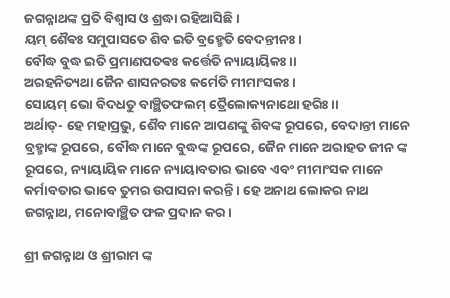ଜଗନ୍ନାଥଙ୍କ ପ୍ରତି ବିଶ୍ୱାସ ଓ ଶ୍ରଦ୍ଧା ରହିଆସିଛି।
ୟମ୍ ଶୈଵଃ ସମୁପାସତେ ଶିବ ଇତି ବ୍ରହ୍ମେତି ବେଦନ୍ତୀନଃ।
ବୌଦ୍ଧ ବୁଦ୍ଧ ଇତି ପ୍ରମାଣପତଵଃ କର୍ତ୍ତେତି ନ୍ୟାୟାୟିକଃ।।
ଅରହନିତ୍ୟଥା ଜୈନ ଶାସନରତଃ କର୍ମେତି ମୀମାଂସକଃ।
ସୋୟମ୍ ଭୋ ବିଦଧତୁ ବାଞ୍ଛିତଫଲମ୍ ତ୍ରୈଲୋକ୍ୟନାଥୋ ହରିଃ।।
ଅର୍ଥାତ୍- ହେ ମହାପ୍ରଭୁ, ଶୈବ ମାନେ ଆପଣଙ୍କୁ ଶିବଙ୍କ ରୂପରେ, ବେଦାନ୍ତୀ ମାନେ ବ୍ରହ୍ମାଙ୍କ ରୂପରେ, ବୌଦ୍ଧ ମାନେ ବୁଦ୍ଧଙ୍କ ରୂପରେ, ଜୈନ ମାନେ ଅରାହତ ଜୀନ ଙ୍କ ରୂପରେ, ନ୍ୟାୟାୟିକ ମାନେ ନ୍ୟାୟାବତାର ଭାବେ ଏବଂ ମୀମାଂସକ ମାନେ କର୍ମାବତାର ଭାବେ ତୁମର ଉପାସନା କରନ୍ତି । ହେ ଅନାଥ ଲୋକର ନାଥ ଜଗନ୍ନାଥ, ମନୋବାଞ୍ଛିତ ଫଳ ପ୍ରଦାନ କର।

ଶ୍ରୀ ଜଗନ୍ନାଥ ଓ ଶ୍ରୀରାମ ଙ୍କ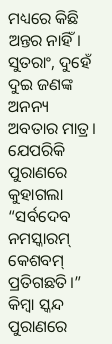ମଧ୍ୟରେ କିଛି ଅନ୍ତର ନାହିଁ। ସୁତରାଂ, ଦୁହେଁ ଦୁଇ ଜଣଙ୍କ ଅନନ୍ୟ ଅବତାର ମାତ୍ର। ଯେପରିକି ପୁରାଣରେ କୁହାଗଲା “ସର୍ବଦେବ ନମସ୍କାରମ୍ କେଶବମ୍ ପ୍ରତିଗଛତି।” କିମ୍ବା ସ୍କନ୍ଦ ପୁରାଣରେ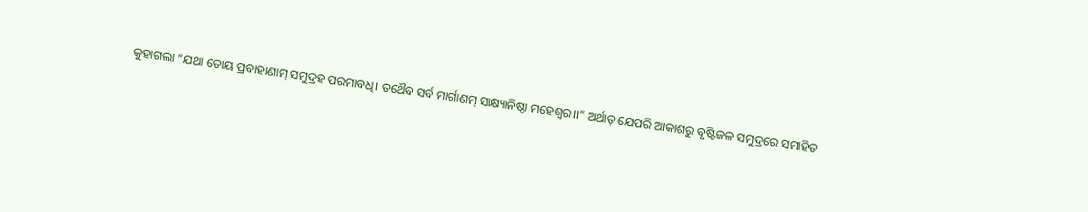କୁହାଗଲା “ଯଥା ତୋୟ ପ୍ରବାହାଣାମ୍ ସମୁଦ୍ରହ ପରମାବଧି। ତଥୈବ ସର୍ବ ମାର୍ଗାଣମ୍ ସାକ୍ଷ୍ୟାନିଷ୍ଠା ମହେଶ୍ୱର।।” ଅର୍ଥାତ୍ ଯେପରି ଆକାଶରୁ ବୃଷ୍ଟିଜଳ ସମୁଦ୍ରରେ ସମାହିତ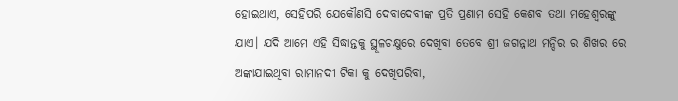ହୋଇଥାଏ, ସେହିପରି ଯେକୌଣସି ଦେବାଦେବୀଙ୍କ ପ୍ରତି ପ୍ରଣାମ ସେହି କେଶବ ତଥା ମହେଶ୍ୱରଙ୍କୁ ଯାଏ। ଯଦି ଆମେ ଏହି ସିଦ୍ଧାନ୍ତକୁ ସ୍ଥୂଳଚକ୍ଷୁରେ ଦେଖିବା ତେବେ ଶ୍ରୀ ଜଗନ୍ନାଥ ମନ୍ଦିର ର ଶିଖର ରେ ଅଙ୍କାଯାଇଥିବା ରାମାନଦୀ ଟିକା କୁ ଦେଖିପରିବା,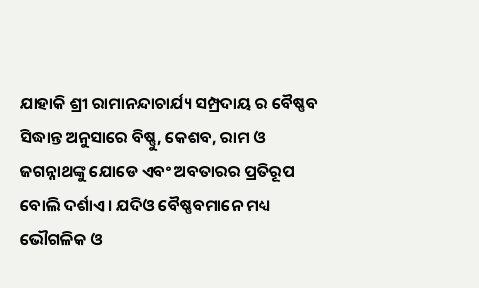ଯାହାକି ଶ୍ରୀ ରାମାନନ୍ଦାଚାର୍ଯ୍ୟ ସମ୍ପ୍ରଦାୟ ର ବୈଷ୍ଣବ ସିଦ୍ଧାନ୍ତ ଅନୁସାରେ ବିଷ୍ଣୁ, କେଶବ, ରାମ ଓ ଜଗନ୍ନାଥଙ୍କୁ ଯୋଡେ ଏବଂ ଅବତାରର ପ୍ରତିରୂପ ବୋଲି ଦର୍ଶାଏ। ଯଦିଓ ବୈଷ୍ଣବମାନେ ମଧ୍ୟ ଭୌଗଳିକ ଓ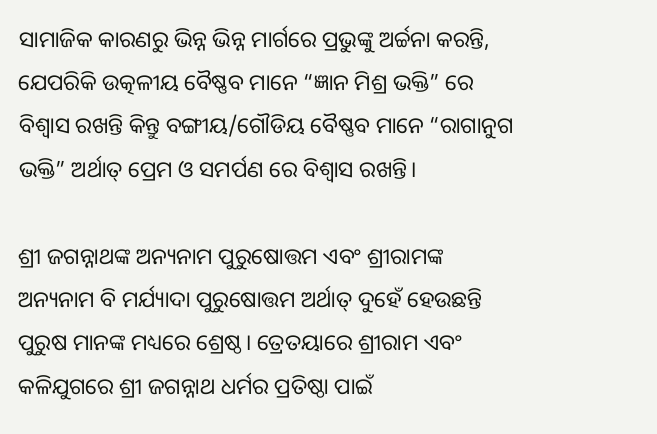ସାମାଜିକ କାରଣରୁ ଭିନ୍ନ ଭିନ୍ନ ମାର୍ଗରେ ପ୍ରଭୁଙ୍କୁ ଅର୍ଚ୍ଚନା କରନ୍ତି, ଯେପରିକି ଉତ୍କଳୀୟ ବୈଷ୍ଣବ ମାନେ “ଜ୍ଞାନ ମିଶ୍ର ଭକ୍ତି” ରେ ବିଶ୍ୱାସ ରଖନ୍ତି କିନ୍ତୁ ବଙ୍ଗୀୟ/ଗୌଡିୟ ବୈଷ୍ଣବ ମାନେ “ରାଗାନୁଗ ଭକ୍ତି” ଅର୍ଥାତ୍ ପ୍ରେମ ଓ ସମର୍ପଣ ରେ ବିଶ୍ୱାସ ରଖନ୍ତି।

ଶ୍ରୀ ଜଗନ୍ନାଥଙ୍କ ଅନ୍ୟନାମ ପୁରୁଷୋତ୍ତମ ଏବଂ ଶ୍ରୀରାମଙ୍କ ଅନ୍ୟନାମ ବି ମର୍ଯ୍ୟାଦା ପୁରୁଷୋତ୍ତମ ଅର୍ଥାତ୍ ଦୁହେଁ ହେଉଛନ୍ତି ପୁରୁଷ ମାନଙ୍କ ମଧ୍ୟରେ ଶ୍ରେଷ୍ଠ। ତ୍ରେତୟାରେ ଶ୍ରୀରାମ ଏବଂ କଳିଯୁଗରେ ଶ୍ରୀ ଜଗନ୍ନାଥ ଧର୍ମର ପ୍ରତିଷ୍ଠା ପାଇଁ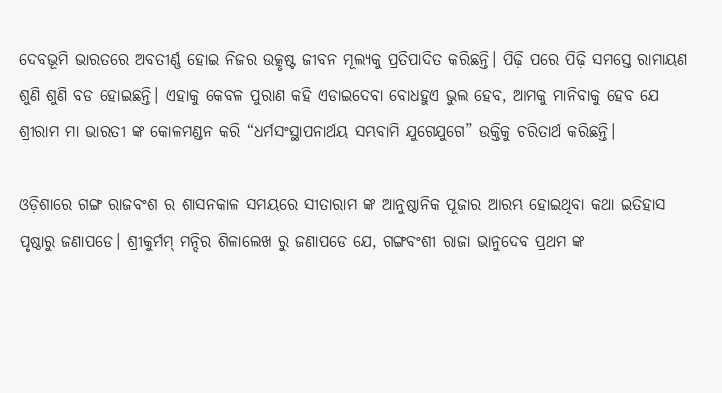ଦେବଭୂମି ଭାରତରେ ଅବତୀର୍ଣ୍ଣ ହୋଇ ନିଜର ଉତ୍କୃଷ୍ଟ ଜୀବନ ମୂଲ୍ୟକୁ ପ୍ରତିପାଦିତ କରିଛନ୍ତି। ପିଢ଼ି ପରେ ପିଢ଼ି ସମସ୍ତେ ରାମାୟଣ ଶୁଣି ଶୁଣି ବଡ ହୋଇଛନ୍ତି। ଏହାକୁ କେବଳ ପୁରାଣ କହି ଏଡାଇଦେବା ବୋଧହୁଏ ଭୁଲ ହେବ, ଆମକୁ ମାନିବାକୁ ହେବ ଯେ ଶ୍ରୀରାମ ମା ଭାରତୀ ଙ୍କ କୋଳମଣ୍ଡନ କରି “ଧର୍ମସଂସ୍ଥାପନାର୍ଥୟ ସମ୍ଭବାମି ଯୁଗେଯୁଗେ” ଉକ୍ତିକୁ ଚରିତାର୍ଥ କରିଛନ୍ତି।

ଓଡ଼ିଶାରେ ଗଙ୍ଗ ରାଜବଂଶ ର ଶାସନକାଳ ସମୟରେ ସୀତାରାମ ଙ୍କ ଆନୁଷ୍ଠାନିକ ପୂଜାର ଆରମ୍ଭ ହୋଇଥିବା କଥା ଇତିହାସ ପୃଷ୍ଠାରୁ ଜଣାପଡେ। ଶ୍ରୀକୁର୍ମମ୍ ମନ୍ଦିର ଶିଳାଲେଖ ରୁ ଜଣାପଡେ ଯେ, ଗଙ୍ଗବଂଶୀ ରାଜା ଭାନୁଦେବ ପ୍ରଥମ ଙ୍କ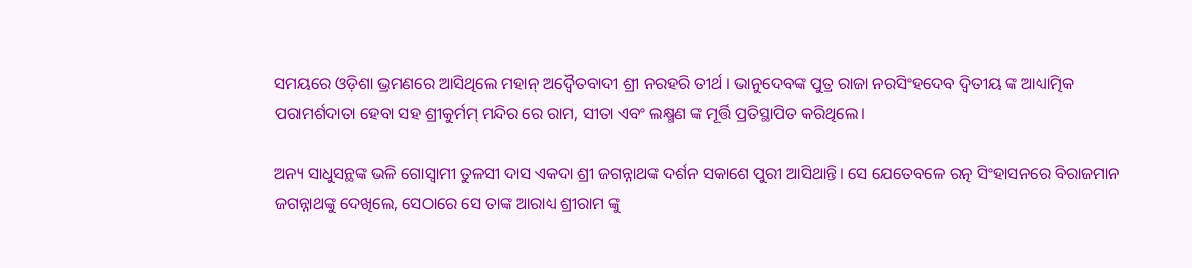ସମୟରେ ଓଡ଼ିଶା ଭ୍ରମଣରେ ଆସିଥିଲେ ମହାନ୍ ଅଦ୍ଵୈତବାଦୀ ଶ୍ରୀ ନରହରି ତୀର୍ଥ । ଭାନୁଦେବଙ୍କ ପୁତ୍ର ରାଜା ନରସିଂହଦେବ ଦ୍ଵିତୀୟ ଙ୍କ ଆଧ୍ୟାତ୍ମିକ ପରାମର୍ଶଦାତା ହେବା ସହ ଶ୍ରୀକୁର୍ମମ୍ ମନ୍ଦିର ରେ ରାମ, ସୀତା ଏବଂ ଲକ୍ଷ୍ମଣ ଙ୍କ ମୂର୍ତ୍ତି ପ୍ରତିସ୍ଥାପିତ କରିଥିଲେ।

ଅନ୍ୟ ସାଧୁସନ୍ଥଙ୍କ ଭଳି ଗୋସ୍ୱାମୀ ତୁଳସୀ ଦାସ ଏକଦା ଶ୍ରୀ ଜଗନ୍ନାଥଙ୍କ ଦର୍ଶନ ସକାଶେ ପୁରୀ ଆସିଥାନ୍ତି। ସେ ଯେତେବଳେ ରତ୍ନ ସିଂହାସନରେ ବିରାଜମାନ ଜଗନ୍ନାଥଙ୍କୁ ଦେଖିଲେ, ସେଠାରେ ସେ ତାଙ୍କ ଆରାଧ୍ୟ ଶ୍ରୀରାମ ଙ୍କୁ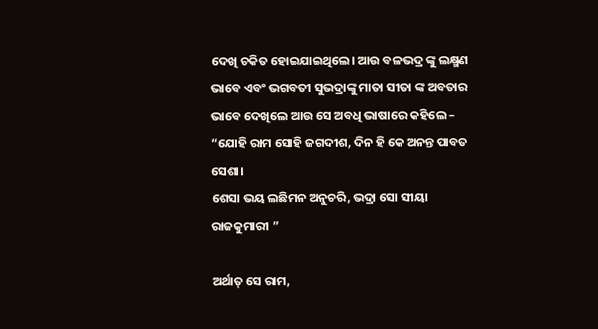ଦେଖି ଚକିତ ହୋଇଯାଇଥିଲେ। ଆଉ ବଳଭଦ୍ର ଙ୍କୁ ଲକ୍ଷ୍ମଣ ଭାବେ ଏବଂ ଭଗବତୀ ସୁଭଦ୍ରାଙ୍କୁ ମାତା ସୀତା ଙ୍କ ଅବତାର ଭାବେ ଦେଖିଲେ ଆଉ ସେ ଅବଧି ଭାଷାରେ କହିଲେ –
“ଯୋହି ରାମ ସୋହି ଜଗଦୀଶ, ଦିନ ହି କେ ଅନନ୍ତ ପାବତ ସେଶା।
ଶେସା ଭୟ ଲଛିମନ ଅନୁଚରି, ଭଦ୍ରା ସୋ ସୀୟା ରାଜକୁମାରୀ ”

ଅର୍ଥାତ୍ ସେ ରାମ,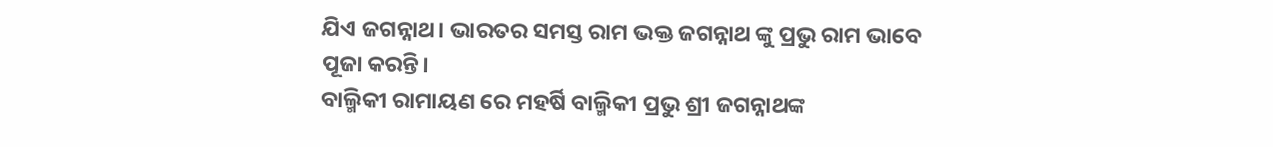ଯିଏ ଜଗନ୍ନାଥ। ଭାରତର ସମସ୍ତ ରାମ ଭକ୍ତ ଜଗନ୍ନାଥ ଙ୍କୁ ପ୍ରଭୁ ରାମ ଭାବେ ପୂଜା କରନ୍ତି।
ବାଲ୍ମିକୀ ରାମାୟଣ ରେ ମହର୍ଷି ବାଲ୍ମିକୀ ପ୍ରଭୁ ଶ୍ରୀ ଜଗନ୍ନାଥଙ୍କ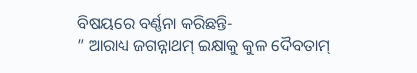ବିଷୟରେ ବର୍ଣ୍ଣନା କରିଛନ୍ତି-
” ଆରାଧ୍ୟ ଜଗନ୍ନାଥମ୍ ଇକ୍ଷାକୁ କୁଳ ଦୈବତାମ୍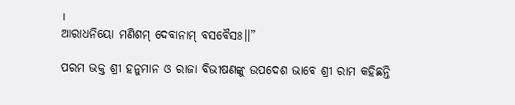।
ଆରାଧନିୟୋ ମଣିଶମ୍ ଦେବାନାମ୍ ବସବୈସଃ।।”

ପରମ ଭକ୍ତ ଶ୍ରୀ ହନୁମାନ ଓ ରାଜା ବିଭୀଷଣଙ୍କୁ ଉପଦେଶ ଭାବେ ଶ୍ରୀ ରାମ କହିଛନ୍ତି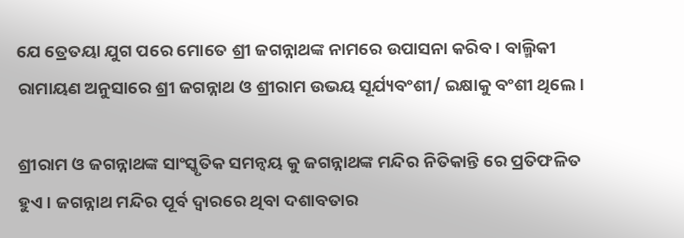ଯେ ତ୍ରେତୟା ଯୁଗ ପରେ ମୋତେ ଶ୍ରୀ ଜଗନ୍ନାଥଙ୍କ ନାମରେ ଉପାସନା କରିବ। ବାଲ୍ମିକୀ ରାମାୟଣ ଅନୁସାରେ ଶ୍ରୀ ଜଗନ୍ନାଥ ଓ ଶ୍ରୀରାମ ଉଭୟ ସୂର୍ଯ୍ୟବଂଶୀ/ ଇକ୍ଷାକୁ ବଂଶୀ ଥିଲେ।

ଶ୍ରୀରାମ ଓ ଜଗନ୍ନାଥଙ୍କ ସାଂସ୍କୃତିକ ସମନ୍ଵୟ କୁ ଜଗନ୍ନାଥଙ୍କ ମନ୍ଦିର ନିତିକାନ୍ତି ରେ ପ୍ରତିଫଳିତ ହୁଏ। ଜଗନ୍ନାଥ ମନ୍ଦିର ପୂର୍ବ ଦ୍ଵାରରେ ଥିବା ଦଶାବତାର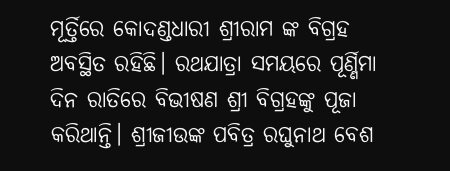ମୂର୍ତ୍ତିରେ କୋଦଣ୍ଡଧାରୀ ଶ୍ରୀରାମ ଙ୍କ ବିଗ୍ରହ ଅବସ୍ଥିତ ରହିଛି। ରଥଯାତ୍ରା ସମୟରେ ପୂର୍ଣ୍ଣିମା ଦିନ ରାତିରେ ବିଭୀଷଣ ଶ୍ରୀ ବିଗ୍ରହଙ୍କୁ ପୂଜା କରିଥାନ୍ତି। ଶ୍ରୀଜୀଉଙ୍କ ପବିତ୍ର ରଘୁନାଥ ବେଶ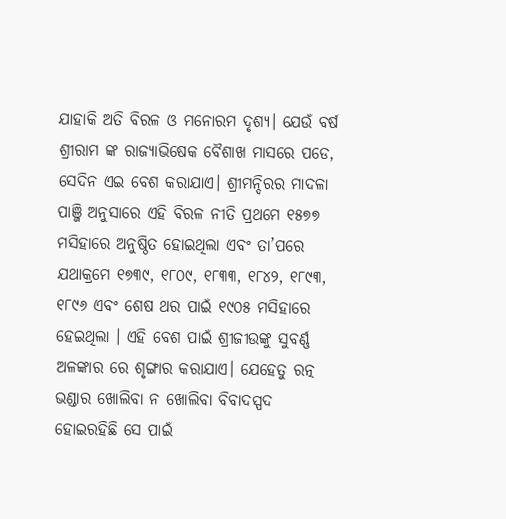ଯାହାକି ଅତି ବିରଳ ଓ ମନୋରମ ଦୃଶ୍ୟ। ଯେଉଁ ବର୍ଷ ଶ୍ରୀରାମ ଙ୍କ ରାଜ୍ୟାଭିଷେକ ବୈଶାଖ ମାସରେ ପଡେ, ସେଦିନ ଏଇ ବେଶ କରାଯାଏ। ଶ୍ରୀମନ୍ଦିରର ମାଦଳା ପାଞ୍ଜି ଅନୁସାରେ ଏହି ବିରଳ ନୀତି ପ୍ରଥମେ ୧୫୭୭ ମସିହାରେ ଅନୁଷ୍ଠିତ ହୋଇଥିଲା ଏବଂ ତା’ପରେ ଯଥାକ୍ରମେ ୧୭୩୯, ୧୮୦୯, ୧୮୩୩, ୧୮୪୨, ୧୮୯୩, ୧୮୯୬ ଏବଂ ଶେଷ ଥର ପାଇଁ ୧୯୦୫ ମସିହାରେ ହେଇଥିଲା । ଏହି ବେଶ ପାଇଁ ଶ୍ରୀଜୀଉଙ୍କୁ ସୁବର୍ଣ୍ଣ ଅଳଙ୍କାର ରେ ଶୃଙ୍ଗାର କରାଯାଏ। ଯେହେତୁ ରତ୍ନ ଭଣ୍ଡାର ଖୋଲିବା ନ ଖୋଲିବା ବିବାଦସ୍ପଦ ହୋଇରହିଛି ସେ ପାଇଁ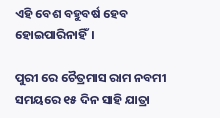ଏହି ବେଶ ବହୁବର୍ଷ ହେବ ହୋଇପାରିନାହିଁ।

ପୁରୀ ରେ ଚୈତ୍ରମାସ ରାମ ନବମୀ ସମୟରେ ୧୫ ଦିନ ସାହି ଯାତ୍ରା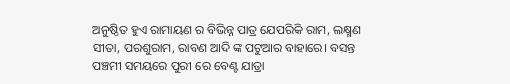ଅନୁଷ୍ଠିତ ହୁଏ ରାମାୟଣ ର ବିଭିନ୍ନ ପାତ୍ର ଯେପରିକି ରାମ, ଲକ୍ଷ୍ମଣ ସୀତା, ପରଶୁରାମ, ରାବଣ ଆଦି ଙ୍କ ପଟୁଆର ବାହାରେ। ବସନ୍ତ ପଞ୍ଚମୀ ସମୟରେ ପୁରୀ ରେ ବେଣ୍ଟ ଯାତ୍ରା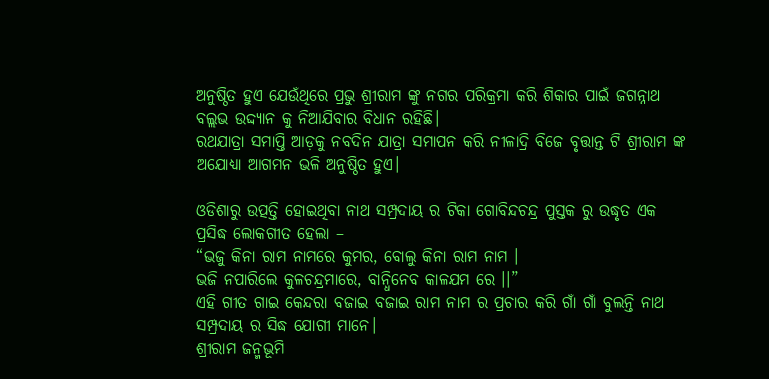ଅନୁଷ୍ଠିତ ହୁଏ ଯେଉଁଥିରେ ପ୍ରଭୁ ଶ୍ରୀରାମ ଙ୍କୁ ନଗର ପରିକ୍ରମା କରି ଶିକାର ପାଇଁ ଜଗନ୍ନାଥ ବଲ୍ଲଭ ଉଦ୍ଦ୍ୟାନ କୁ ନିଆଯିବାର ବିଧାନ ରହିଛି।
ରଥଯାତ୍ରା ସମାପ୍ତି ଆଡ଼କୁ ନବଦିନ ଯାତ୍ରା ସମାପନ କରି ନୀଳାଦ୍ରି ବିଜେ ବୃତ୍ତାନ୍ତ ଟି ଶ୍ରୀରାମ ଙ୍କ ଅଯୋଧ୍ୟା ଆଗମନ ଭଳି ଅନୁଷ୍ଠିତ ହୁଏ।

ଓଡିଶାରୁ ଉତ୍ପତ୍ତି ହୋଇଥିବା ନାଥ ସମ୍ପ୍ରଦାୟ ର ଟିକା ଗୋବିନ୍ଦଚନ୍ଦ୍ର ପୁସ୍ତକ ରୁ ଉଦ୍ଧୃତ ଏକ ପ୍ରସିଦ୍ଧ ଲୋକଗୀତ ହେଲା –
“ଭଜୁ କିନା ରାମ ନାମରେ କୁମର, ବୋଲୁ କିନା ରାମ ନାମ ।
ଭଜି ନପାରିଲେ କୁଳଚନ୍ଦ୍ରମାରେ, ବାନ୍ଧିନେବ କାଳଯମ ରେ ।।”
ଏହି ଗୀତ ଗାଇ କେନ୍ଦରା ବଜାଇ ବଜାଇ ରାମ ନାମ ର ପ୍ରଚାର କରି ଗାଁ ଗାଁ ବୁଲନ୍ତି ନାଥ ସମ୍ପ୍ରଦାୟ ର ସିଦ୍ଧ ଯୋଗୀ ମାନେ।
ଶ୍ରୀରାମ ଜନ୍ମଭୂମି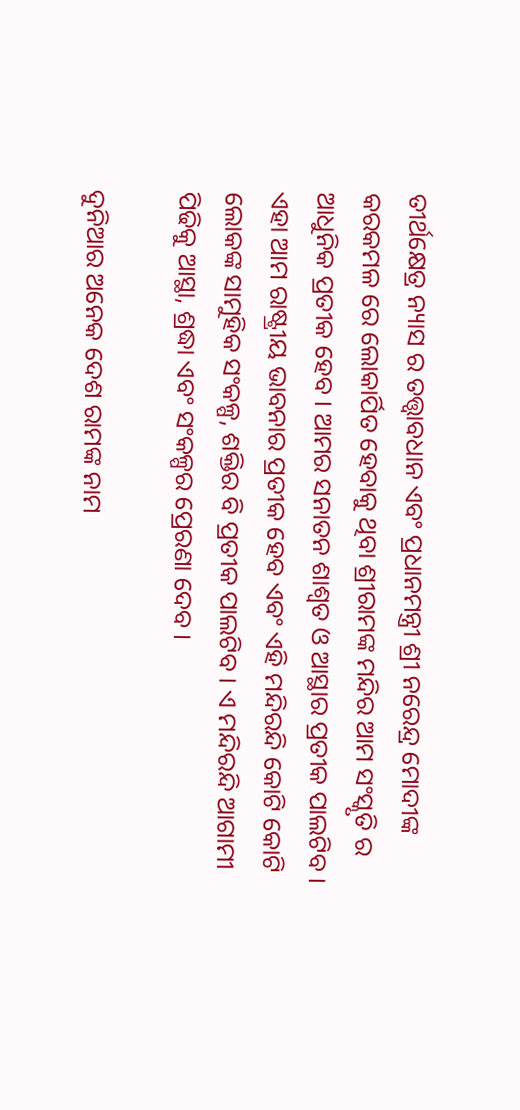ତୀର୍ଥକ୍ଷେତ୍ର ନ୍ୟାସ ର ତତ୍ତ୍ଵାବଧାନ ଏବଂ ପ୍ରଧାନମନ୍ତ୍ରୀ ଶ୍ରୀ ନରେନ୍ଦ୍ର ମୋଦୀଙ୍କ କରକମଳ ରେ ଲୋକାର୍ପିତ ହେବାକୁ ଥିବା ଶ୍ରୀରାମଙ୍କ ମନ୍ଦିର ଆମ ସଂସ୍କୃତି ର ଆଧୁନିକ ପ୍ରତୀକ ହେବ । ଆମର ସନାତନ ଶାଶ୍ୱତ ଓ ଆସ୍ଥାର ପ୍ରତୀକ ପାଲଟିବ । ଏହା ଆମ ରାଷ୍ଟ୍ରୀୟ ଭାବନାର ପ୍ରତୀକ ହେବ ଏବଂ ଏହି ମନ୍ଦିରନ୍ଦି କୋଟି କୋଟି ଲୋକଙ୍କ ସାମୁହିକ ସଂକଳ୍ପ, ଶକ୍ତିର ବି ପ୍ରତୀକ ପାଲଟିବ । ଏ ମନ୍ଦିରନ୍ଦି ଆଗାମୀ ପିଢିକୁ ଆସ୍ଥା, ଶ୍ରଦ୍ଧା ଏବଂ ସଂକଳ୍ପର ପ୍ରେରଣା ଦେବ ।

ଦୁନିଆର ଅନେକ ଦେଶ ରାମଙ୍କ ନାମ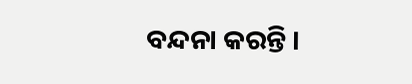ବନ୍ଦନା କରନ୍ତି ।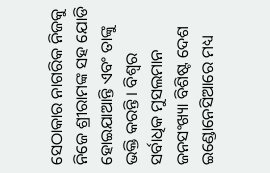ସେଠାକାର ନାଗରିକ ନିଜକୁ ନିଜେ ଶ୍ରୀରାମଙ୍କ ସହ ଯୋଡି ହୋଇଯାଆନ୍ତି ଏବଂ ତାଙ୍କୁ ଭକ୍ତି କରନ୍ତି । ବିଶ୍ୱର ସର୍ବାଧିକ ମୁସଲମାନ ଜନସଂଖ୍ୟା ବିଶିଷ୍ଟ ଦେଶ ଇଣ୍ଡୋନେସିଆରେ ମଧ୍ୟ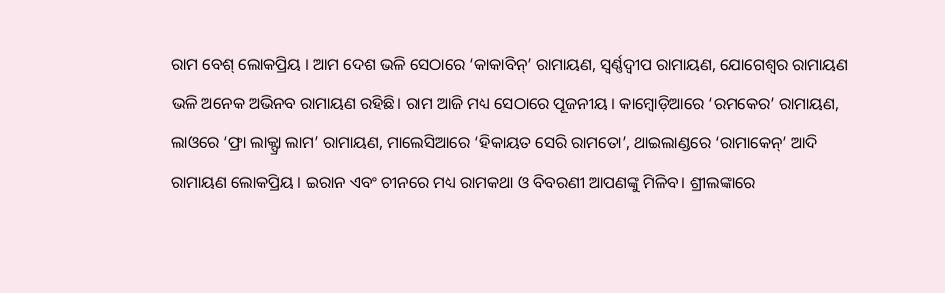ରାମ ବେଶ୍ ଲୋକପ୍ରିୟ । ଆମ ଦେଶ ଭଳି ସେଠାରେ ‘କାକାବିନ୍’ ରାମାୟଣ, ସ୍ୱର୍ଣ୍ଣଦ୍ୱୀପ ରାମାୟଣ, ଯୋଗେଶ୍ୱର ରାମାୟଣ ଭଳି ଅନେକ ଅଭିନବ ରାମାୟଣ ରହିଛି। ରାମ ଆଜି ମଧ୍ୟ ସେଠାରେ ପୂଜନୀୟ । କାମ୍ବୋଡ଼ିଆରେ ‘ରମକେର’ ରାମାୟଣ, ଲାଓରେ ‘ଫ୍ରା ଲାକ୍ଫ୍ରା ଲାମ’ ରାମାୟଣ, ମାଲେସିଆରେ ‘ହିକାୟତ ସେରି ରାମତୋ’, ଥାଇଲାଣ୍ଡରେ ‘ରାମାକେନ୍’ ଆଦି ରାମାୟଣ ଲୋକପ୍ରିୟ । ଇରାନ ଏବଂ ଚୀନରେ ମଧ୍ୟ ରାମକଥା ଓ ବିବରଣୀ ଆପଣଙ୍କୁ ମିଳିବ। ଶ୍ରୀଲଙ୍କାରେ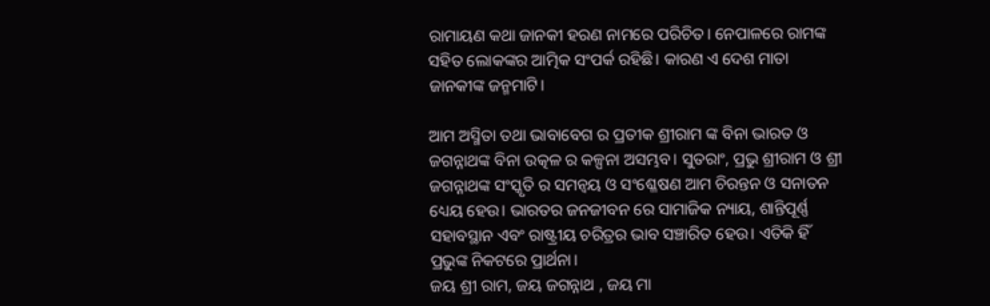ରାମାୟଣ କଥା ଜାନକୀ ହରଣ ନାମରେ ପରିଚିତ। ନେପାଳରେ ରାମଙ୍କ ସହିତ ଲୋକଙ୍କର ଆତ୍ମିକ ସଂପର୍କ ରହିଛି। କାରଣ ଏ ଦେଶ ମାତା ଜାନକୀଙ୍କ ଜନ୍ମମାଟି।

ଆମ ଅସ୍ମିତା ତଥା ଭାବାବେଗ ର ପ୍ରତୀକ ଶ୍ରୀରାମ ଙ୍କ ବିନା ଭାରତ ଓ ଜଗନ୍ନାଥଙ୍କ ବିନା ଉତ୍କଳ ର କଳ୍ପନା ଅସମ୍ଭବ। ସୁତରାଂ, ପ୍ରଭୁ ଶ୍ରୀରାମ ଓ ଶ୍ରୀ ଜଗନ୍ନାଥଙ୍କ ସଂସ୍କୃତି ର ସମନ୍ଵୟ ଓ ସଂଶ୍ଳେଷଣ ଆମ ଚିରନ୍ତନ ଓ ସନାତନ ଧ୍ୟେୟ ହେଉ। ଭାରତର ଜନଜୀବନ ରେ ସାମାଜିକ ନ୍ୟାୟ, ଶାନ୍ତିପୂର୍ଣ୍ଣ ସହାବସ୍ଥାନ ଏବଂ ରାଷ୍ଟ୍ରୀୟ ଚରିତ୍ରର ଭାବ ସଞ୍ଚାରିତ ହେଉ। ଏତିକି ହିଁ ପ୍ରଭୁଙ୍କ ନିକଟରେ ପ୍ରାର୍ଥନା।
ଜୟ ଶ୍ରୀ ରାମ, ଜୟ ଜଗନ୍ନାଥ , ଜୟ ମା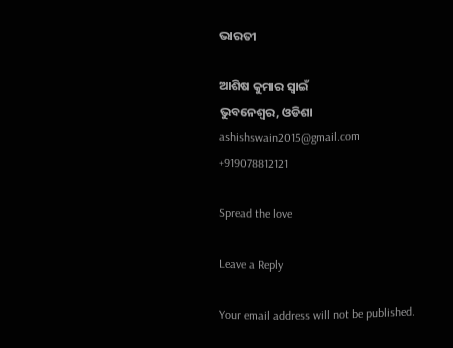ଭାରତୀ

ଆଶିଷ କୁମାର ସ୍ବାଇଁ
ଭୁବନେଶ୍ୱର, ଓଡିଶା
ashishswain2015@gmail.com
+919078812121

Spread the love

Leave a Reply

Your email address will not be published.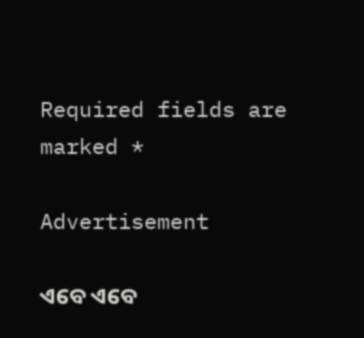Required fields are marked *

Advertisement

ଏବେ ଏବେ